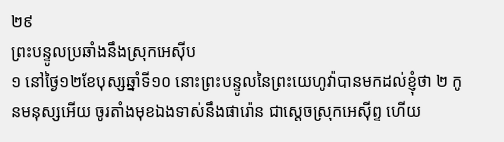២៩
ព្រះបន្ទូលប្រឆាំងនឹងស្រុកអេស៊ីប
១ នៅថ្ងៃ១២ខែបុស្សឆ្នាំទី១០ នោះព្រះបន្ទូលនៃព្រះយេហូវ៉ាបានមកដល់ខ្ញុំថា ២ កូនមនុស្សអើយ ចូរតាំងមុខឯងទាស់នឹងផារ៉ោន ជាស្តេចស្រុកអេស៊ីព្ទ ហើយ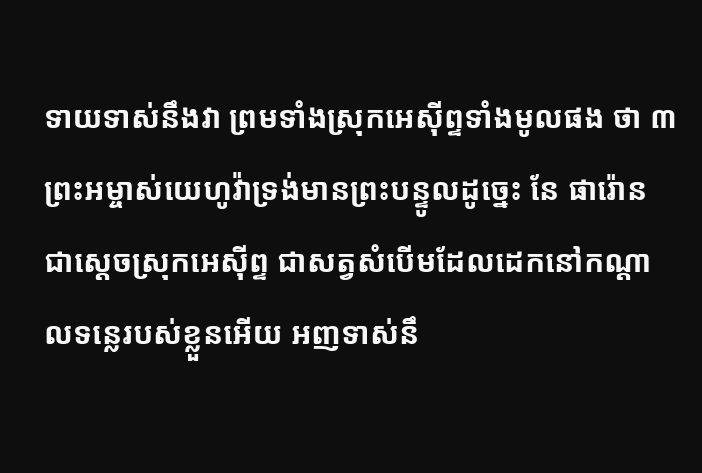ទាយទាស់នឹងវា ព្រមទាំងស្រុកអេស៊ីព្ទទាំងមូលផង ថា ៣ ព្រះអម្ចាស់យេហូវ៉ាទ្រង់មានព្រះបន្ទូលដូច្នេះ នែ ផារ៉ោន ជាស្តេចស្រុកអេស៊ីព្ទ ជាសត្វសំបើមដែលដេកនៅកណ្តាលទន្លេរបស់ខ្លួនអើយ អញទាស់នឹ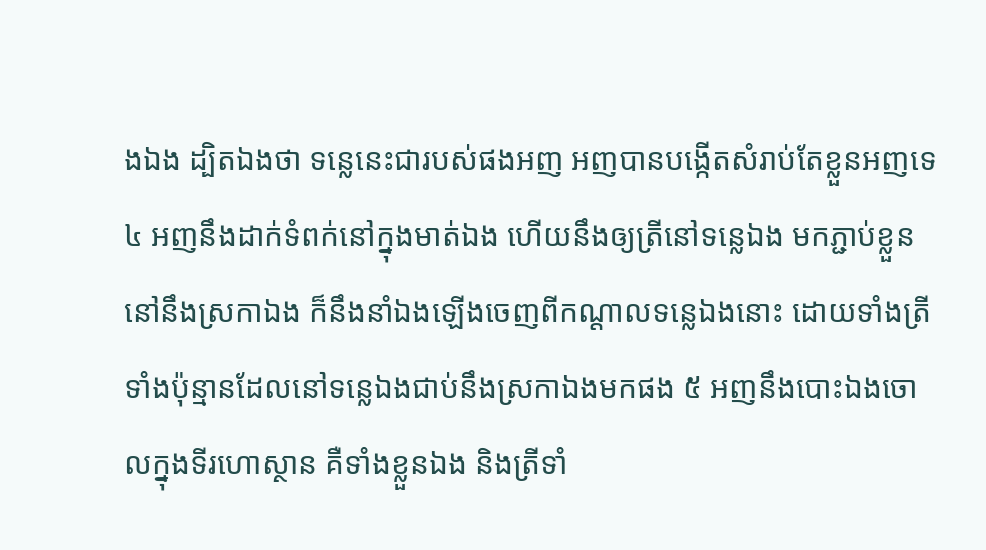ងឯង ដ្បិតឯងថា ទន្លេនេះជារបស់ផងអញ អញបានបង្កើតសំរាប់តែខ្លួនអញទេ ៤ អញនឹងដាក់ទំពក់នៅក្នុងមាត់ឯង ហើយនឹងឲ្យត្រីនៅទន្លេឯង មកភ្ជាប់ខ្លួននៅនឹងស្រកាឯង ក៏នឹងនាំឯងឡើងចេញពីកណ្តាលទន្លេឯងនោះ ដោយទាំងត្រីទាំងប៉ុន្មានដែលនៅទន្លេឯងជាប់នឹងស្រកាឯងមកផង ៥ អញនឹងបោះឯងចោលក្នុងទីរហោស្ថាន គឺទាំងខ្លួនឯង និងត្រីទាំ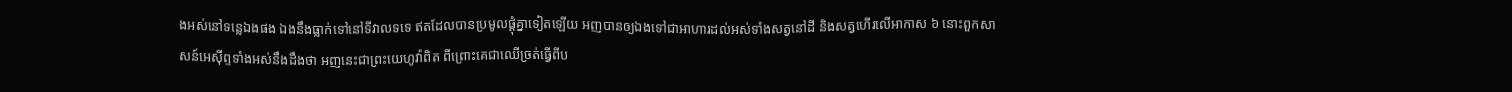ងអស់នៅទន្លេឯងផង ឯងនឹងធ្លាក់ទៅនៅទីវាលទទេ ឥតដែលបានប្រមូលផ្តុំគ្នាទៀតឡើយ អញបានឲ្យឯងទៅជាអាហារដល់អស់ទាំងសត្វនៅដី និងសត្វហើរលើអាកាស ៦ នោះពួកសាសន៍អេស៊ីព្ទទាំងអស់នឹងដឹងថា អញនេះជាព្រះយេហូវ៉ាពិត ពីព្រោះគេជាឈើច្រត់ធ្វើពីប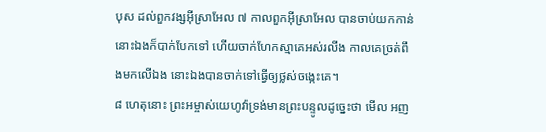បុស ដល់ពួកវង្សអ៊ីស្រាអែល ៧ កាលពួកអ៊ីស្រាអែល បានចាប់យកកាន់នោះឯងក៏បាក់បែកទៅ ហើយចាក់ហែកស្មាគេអស់រលីង កាលគេច្រត់ពឹងមកលើឯង នោះឯងបានចាក់ទៅធ្វើឲ្យថ្លស់ចង្កេះគេ។
៨ ហេតុនោះ ព្រះអម្ចាស់យេហូវ៉ាទ្រង់មានព្រះបន្ទូលដូច្នេះថា មើល អញ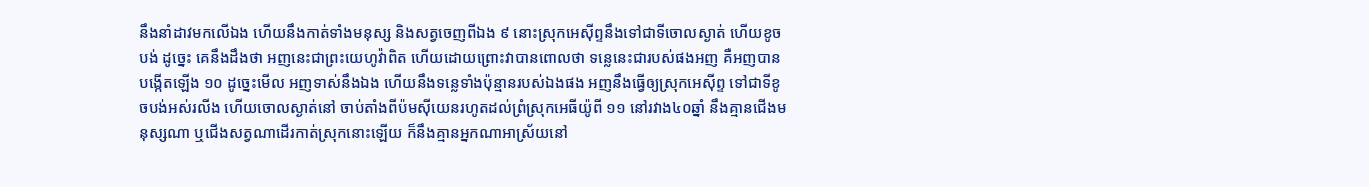នឹងនាំដាវមកលើឯង ហើយនឹងកាត់ទាំងមនុស្ស និងសត្វចេញពីឯង ៩ នោះស្រុកអេស៊ីព្ទនឹងទៅជាទីចោលស្ងាត់ ហើយខូចបង់ ដូច្នេះ គេនឹងដឹងថា អញនេះជាព្រះយេហូវ៉ាពិត ហើយដោយព្រោះវាបានពោលថា ទន្លេនេះជារបស់ផងអញ គឺអញបានបង្កើតឡើង ១០ ដូច្នេះមើល អញទាស់នឹងឯង ហើយនឹងទន្លេទាំងប៉ុន្មានរបស់ឯងផង អញនឹងធ្វើឲ្យស្រុកអេស៊ីព្ទ ទៅជាទីខូចបង់អស់រលីង ហើយចោលស្ងាត់នៅ ចាប់តាំងពីប៉មស៊ីយេនរហូតដល់ព្រំស្រុកអេធីយ៉ូពី ១១ នៅរវាង៤០ឆ្នាំ នឹងគ្មានជើងមនុស្សណា ឬជើងសត្វណាដើរកាត់ស្រុកនោះឡើយ ក៏នឹងគ្មានអ្នកណាអាស្រ័យនៅ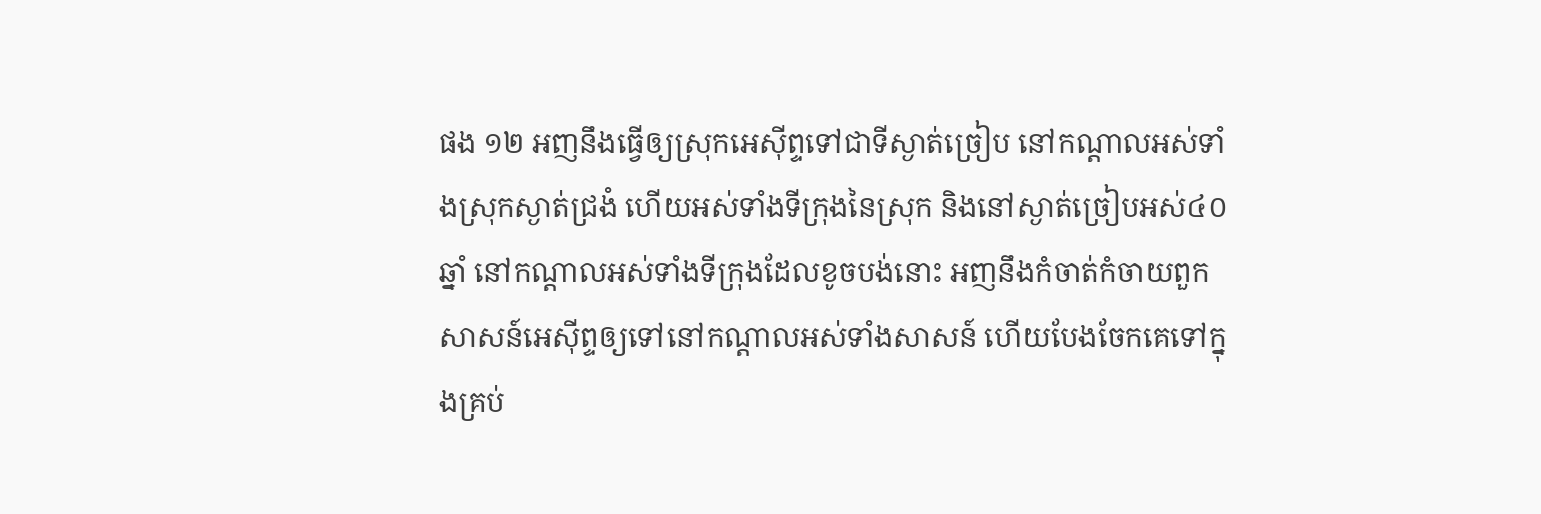ផង ១២ អញនឹងធ្វើឲ្យស្រុកអេស៊ីព្ទទៅជាទីស្ងាត់ច្រៀប នៅកណ្តាលអស់ទាំងស្រុកស្ងាត់ជ្រងំ ហើយអស់ទាំងទីក្រុងនៃស្រុក និងនៅស្ងាត់ច្រៀបអស់៤០ឆ្នាំ នៅកណ្តាលអស់ទាំងទីក្រុងដែលខូចបង់នោះ អញនឹងកំចាត់កំចាយពួកសាសន៍អេស៊ីព្ទឲ្យទៅនៅកណ្តាលអស់ទាំងសាសន៍ ហើយបែងចែកគេទៅក្នុងគ្រប់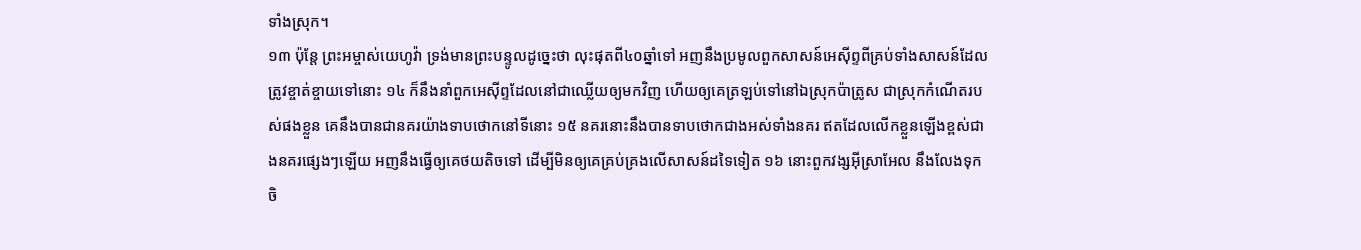ទាំងស្រុក។
១៣ ប៉ុន្តែ ព្រះអម្ចាស់យេហូវ៉ា ទ្រង់មានព្រះបន្ទូលដូច្នេះថា លុះផុតពី៤០ឆ្នាំទៅ អញនឹងប្រមូលពួកសាសន៍អេស៊ីព្ទពីគ្រប់ទាំងសាសន៍ដែលត្រូវខ្ចាត់ខ្ចាយទៅនោះ ១៤ ក៏នឹងនាំពួកអេស៊ីព្ទដែលនៅជាឈ្លើយឲ្យមកវិញ ហើយឲ្យគេត្រឡប់ទៅនៅឯស្រុកប៉ាត្រូស ជាស្រុកកំណើតរបស់ផងខ្លួន គេនឹងបានជានគរយ៉ាងទាបថោកនៅទីនោះ ១៥ នគរនោះនឹងបានទាបថោកជាងអស់ទាំងនគរ ឥតដែលលើកខ្លួនឡើងខ្ពស់ជាងនគរផ្សេងៗឡើយ អញនឹងធ្វើឲ្យគេថយតិចទៅ ដើម្បីមិនឲ្យគេគ្រប់គ្រងលើសាសន៍ដទៃទៀត ១៦ នោះពួកវង្សអ៊ីស្រាអែល នឹងលែងទុកចិ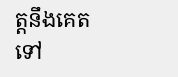ត្តនឹងគេតទៅ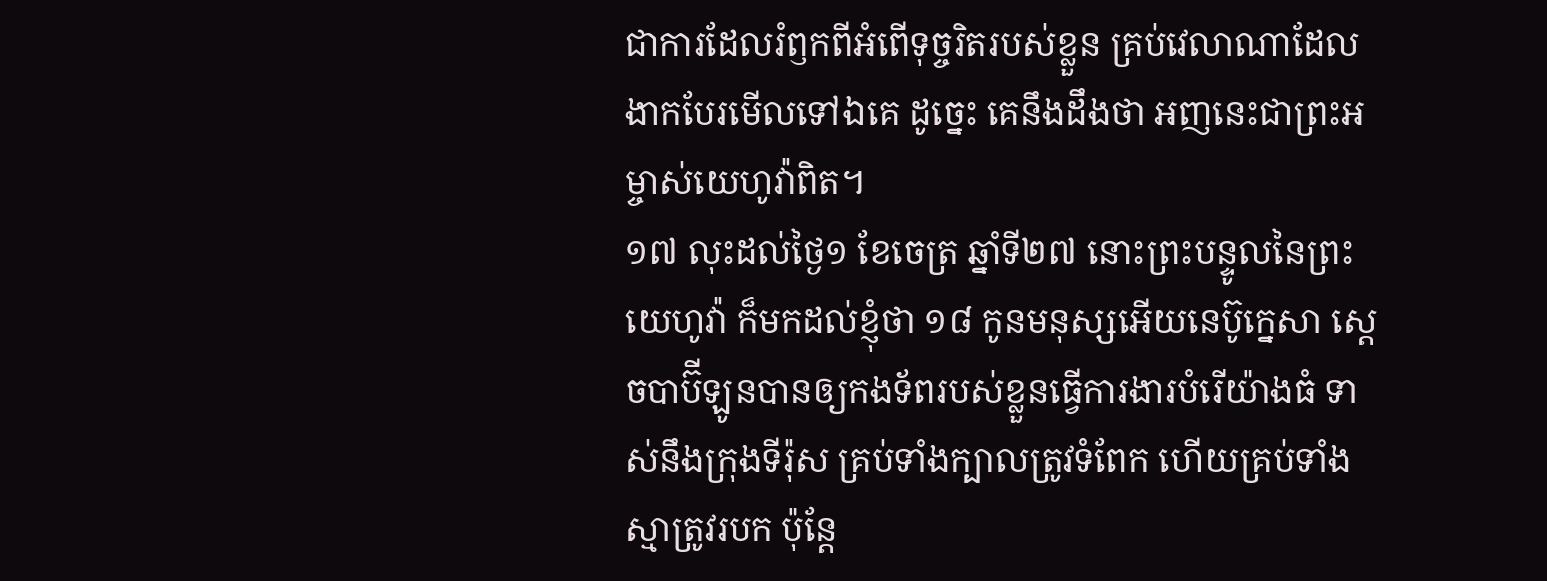ជាការដែលរំឭកពីអំពើទុច្ចរិតរបស់ខ្លួន គ្រប់វេលាណាដែលងាកបែរមើលទៅឯគេ ដូច្នេះ គេនឹងដឹងថា អញនេះជាព្រះអម្ចាស់យេហូវ៉ាពិត។
១៧ លុះដល់ថ្ងៃ១ ខែចេត្រ ឆ្នាំទី២៧ នោះព្រះបន្ទូលនៃព្រះយេហូវ៉ា ក៏មកដល់ខ្ញុំថា ១៨ កូនមនុស្សអើយនេប៊ូក្នេសា ស្តេចបាប៊ីឡូនបានឲ្យកងទ័ពរបស់ខ្លួនធ្វើការងារបំរើយ៉ាងធំ ទាស់នឹងក្រុងទីរ៉ុស គ្រប់ទាំងក្បាលត្រូវទំពែក ហើយគ្រប់ទាំងស្មាត្រូវរបក ប៉ុន្តែ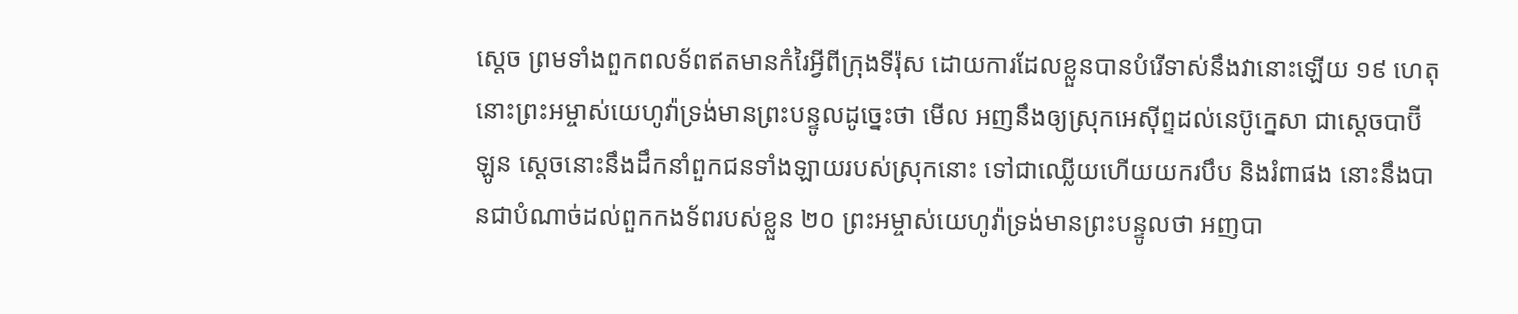ស្តេច ព្រមទាំងពួកពលទ័ពឥតមានកំរៃអ្វីពីក្រុងទីរ៉ុស ដោយការដែលខ្លួនបានបំរើទាស់នឹងវានោះឡើយ ១៩ ហេតុនោះព្រះអម្ចាស់យេហូវ៉ាទ្រង់មានព្រះបន្ទូលដូច្នេះថា មើល អញនឹងឲ្យស្រុកអេស៊ីព្ទដល់នេប៊ូក្នេសា ជាស្តេចបាប៊ីឡូន ស្តេចនោះនឹងដឹកនាំពួកជនទាំងឡាយរបស់ស្រុកនោះ ទៅជាឈ្លើយហើយយករបឹប និងរំពាផង នោះនឹងបានជាបំណាច់ដល់ពួកកងទ័ពរបស់ខ្លួន ២០ ព្រះអម្ចាស់យេហូវ៉ាទ្រង់មានព្រះបន្ទូលថា អញបា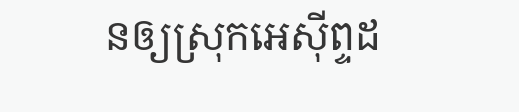នឲ្យស្រុកអេស៊ីព្ទដ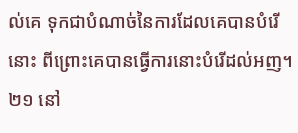ល់គេ ទុកជាបំណាច់នៃការដែលគេបានបំរើនោះ ពីព្រោះគេបានធ្វើការនោះបំរើដល់អញ។
២១ នៅ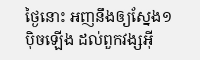ថ្ងៃនោះ អញនឹងឲ្យស្នែង១ប៉ិចឡើង ដល់ពួកវង្សអ៊ី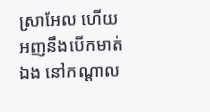ស្រាអែល ហើយអញនឹងបើកមាត់ឯង នៅកណ្តាល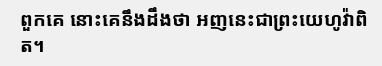ពួកគេ នោះគេនឹងដឹងថា អញនេះជាព្រះយេហូវ៉ាពិត។